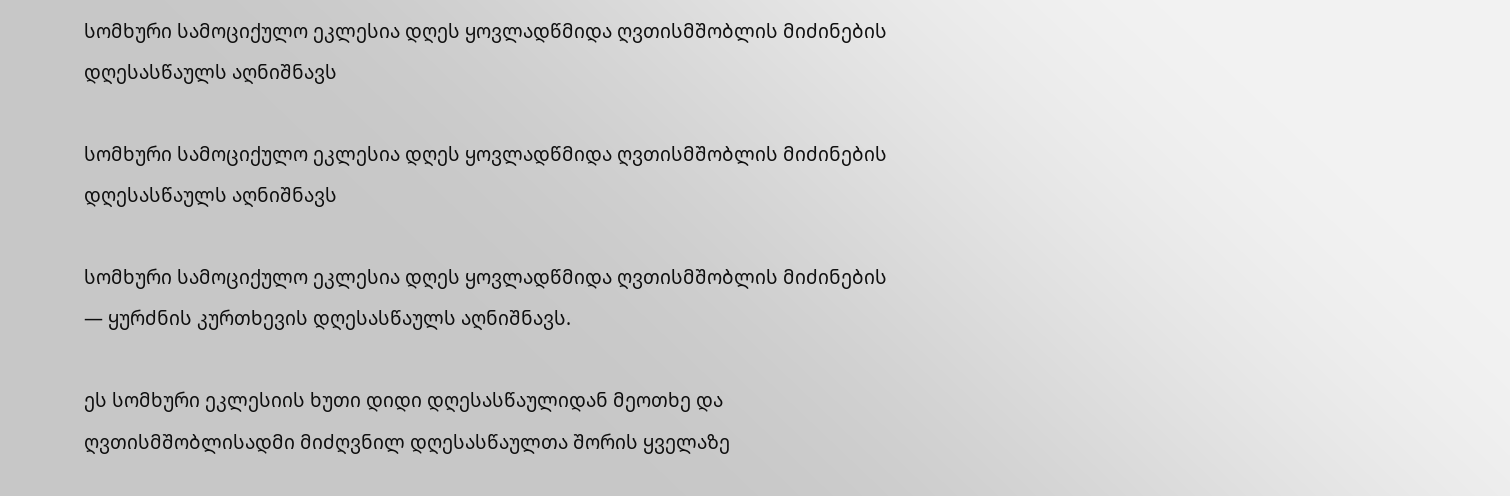სომხური სამოციქულო ეკლესია დღეს ყოვლადწმიდა ღვთისმშობლის მიძინების დღესასწაულს აღნიშნავს

სომხური სამოციქულო ეკლესია დღეს ყოვლადწმიდა ღვთისმშობლის მიძინების დღესასწაულს აღნიშნავს

სომხური სამოციქულო ეკლესია დღეს ყოვლადწმიდა ღვთისმშობლის მიძინების — ყურძნის კურთხევის დღესასწაულს აღნიშნავს.

ეს სომხური ეკლესიის ხუთი დიდი დღესასწაულიდან მეოთხე და ღვთისმშობლისადმი მიძღვნილ დღესასწაულთა შორის ყველაზე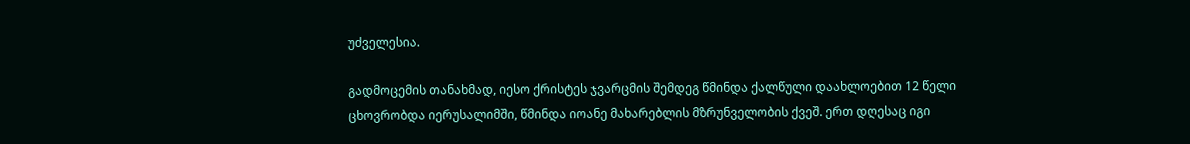უძველესია.

გადმოცემის თანახმად, იესო ქრისტეს ჯვარცმის შემდეგ წმინდა ქალწული დაახლოებით 12 წელი ცხოვრობდა იერუსალიმში, წმინდა იოანე მახარებლის მზრუნველობის ქვეშ. ერთ დღესაც იგი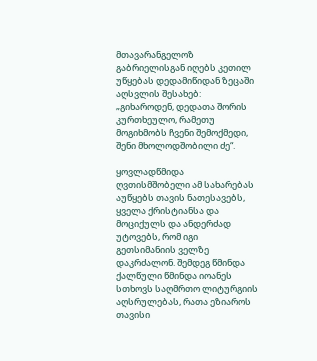მთავარანგელოზ გაბრიელისგან იღებს კეთილ უწყებას დედამიწიდან ზეცაში აღსვლის შესახებ: „გიხაროდენ, დედათა შორის კურთხეულო, რამეთუ მოგიხმობს ჩვენი შემოქმედი, შენი მხოლოდშობილი ძე“.

ყოვლადწმიდა ღვთისმშობელი ამ სახარებას აუწყებს თავის ნათესავებს, ყველა ქრისტიანსა და მოციქულს და ანდერძად უტოვებს, რომ იგი გეთსიმანიის ველზე დაკრძალონ. შემდეგ წმინდა ქალწული წმინდა იოანეს სთხოვს საღმრთო ლიტურგიის აღსრულებას, რათა ეზიაროს თავისი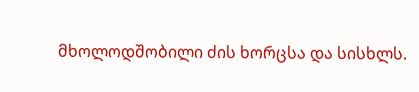მხოლოდშობილი ძის ხორცსა და სისხლს.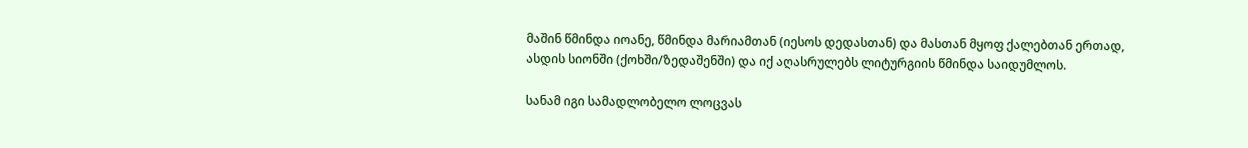მაშინ წმინდა იოანე, წმინდა მარიამთან (იესოს დედასთან) და მასთან მყოფ ქალებთან ერთად, ასდის სიონში (ქოხში/ზედაშენში) და იქ აღასრულებს ლიტურგიის წმინდა საიდუმლოს.

სანამ იგი სამადლობელო ლოცვას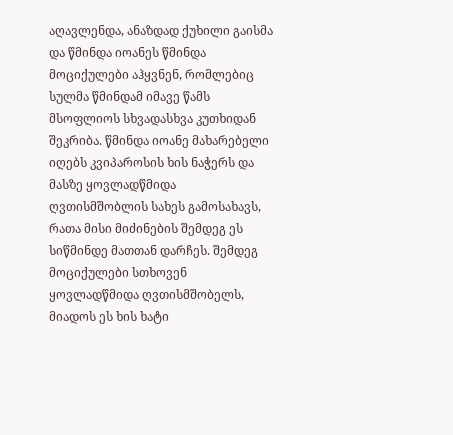აღავლენდა, ანაზდად ქუხილი გაისმა და წმინდა იოანეს წმინდა მოციქულები აჰყვნენ, რომლებიც სულმა წმინდამ იმავე წამს მსოფლიოს სხვადასხვა კუთხიდან შეკრიბა. წმინდა იოანე მახარებელი იღებს კვიპაროსის ხის ნაჭერს და მასზე ყოვლადწმიდა ღვთისმშობლის სახეს გამოსახავს, რათა მისი მიძინების შემდეგ ეს სიწმინდე მათთან დარჩეს. შემდეგ მოციქულები სთხოვენ ყოვლადწმიდა ღვთისმშობელს, მიადოს ეს ხის ხატი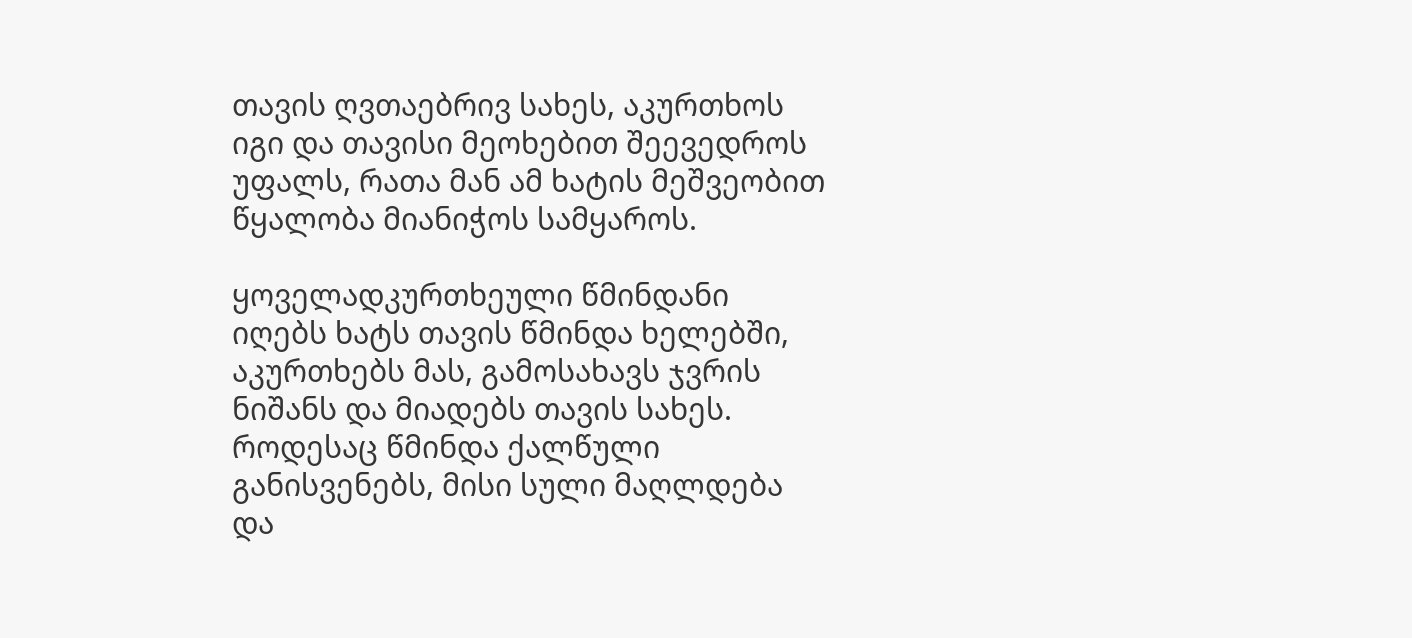თავის ღვთაებრივ სახეს, აკურთხოს იგი და თავისი მეოხებით შეევედროს უფალს, რათა მან ამ ხატის მეშვეობით წყალობა მიანიჭოს სამყაროს.

ყოველადკურთხეული წმინდანი იღებს ხატს თავის წმინდა ხელებში, აკურთხებს მას, გამოსახავს ჯვრის ნიშანს და მიადებს თავის სახეს. როდესაც წმინდა ქალწული განისვენებს, მისი სული მაღლდება და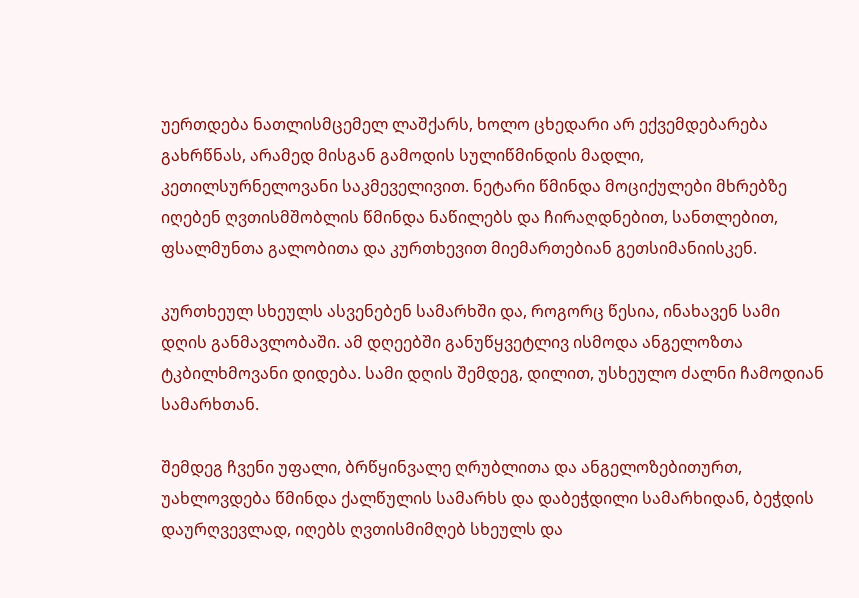უერთდება ნათლისმცემელ ლაშქარს, ხოლო ცხედარი არ ექვემდებარება გახრწნას, არამედ მისგან გამოდის სულიწმინდის მადლი, კეთილსურნელოვანი საკმეველივით. ნეტარი წმინდა მოციქულები მხრებზე იღებენ ღვთისმშობლის წმინდა ნაწილებს და ჩირაღდნებით, სანთლებით, ფსალმუნთა გალობითა და კურთხევით მიემართებიან გეთსიმანიისკენ.

კურთხეულ სხეულს ასვენებენ სამარხში და, როგორც წესია, ინახავენ სამი დღის განმავლობაში. ამ დღეებში განუწყვეტლივ ისმოდა ანგელოზთა ტკბილხმოვანი დიდება. სამი დღის შემდეგ, დილით, უსხეულო ძალნი ჩამოდიან სამარხთან.

შემდეგ ჩვენი უფალი, ბრწყინვალე ღრუბლითა და ანგელოზებითურთ, უახლოვდება წმინდა ქალწულის სამარხს და დაბეჭდილი სამარხიდან, ბეჭდის დაურღვევლად, იღებს ღვთისმიმღებ სხეულს და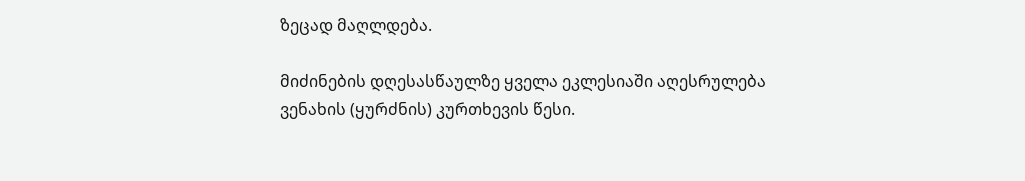ზეცად მაღლდება.

მიძინების დღესასწაულზე ყველა ეკლესიაში აღესრულება ვენახის (ყურძნის) კურთხევის წესი.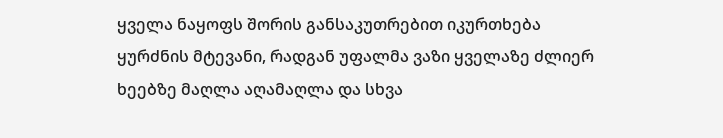ყველა ნაყოფს შორის განსაკუთრებით იკურთხება ყურძნის მტევანი, რადგან უფალმა ვაზი ყველაზე ძლიერ ხეებზე მაღლა აღამაღლა და სხვა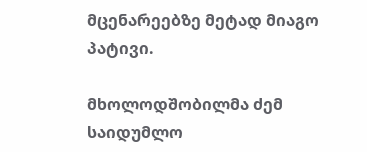მცენარეებზე მეტად მიაგო პატივი.

მხოლოდშობილმა ძემ საიდუმლო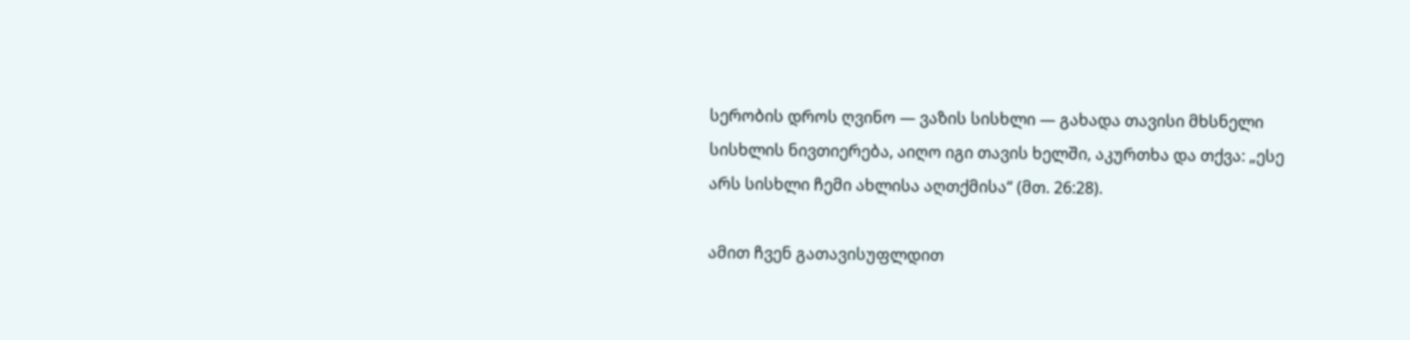სერობის დროს ღვინო — ვაზის სისხლი — გახადა თავისი მხსნელი სისხლის ნივთიერება, აიღო იგი თავის ხელში, აკურთხა და თქვა: „ესე არს სისხლი ჩემი ახლისა აღთქმისა“ (მთ. 26:28).

ამით ჩვენ გათავისუფლდით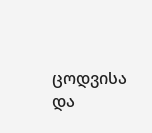ცოდვისა და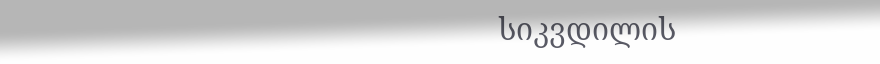სიკვდილის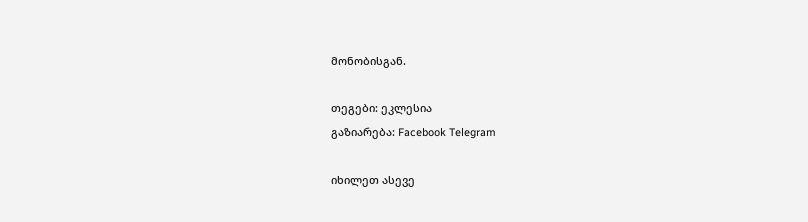მონობისგან.

თეგები: ეკლესია
გაზიარება: Facebook Telegram

იხილეთ ასევე